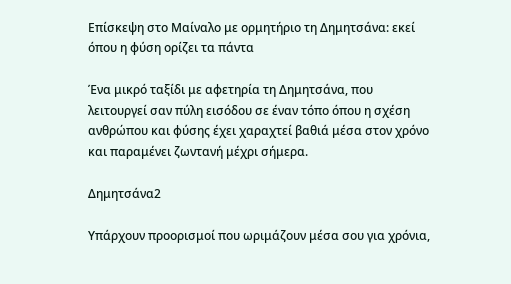Επίσκεψη στο Μαίναλο με ορμητήριο τη Δημητσάνα: εκεί όπου η φύση ορίζει τα πάντα

Ένα μικρό ταξίδι με αφετηρία τη Δημητσάνα, που λειτουργεί σαν πύλη εισόδου σε έναν τόπο όπου η σχέση ανθρώπου και φύσης έχει χαραχτεί βαθιά μέσα στον χρόνο και παραμένει ζωντανή μέχρι σήμερα.

Δημητσάνα2

Υπάρχουν προορισμοί που ωριμάζουν μέσα σου για χρόνια,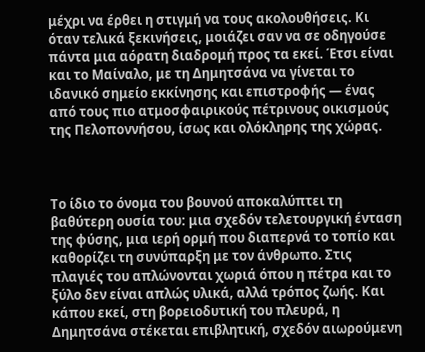μέχρι να έρθει η στιγμή να τους ακολουθήσεις. Κι όταν τελικά ξεκινήσεις, μοιάζει σαν να σε οδηγούσε πάντα μια αόρατη διαδρομή προς τα εκεί. Έτσι είναι και το Μαίναλο, με τη Δημητσάνα να γίνεται το ιδανικό σημείο εκκίνησης και επιστροφής — ένας από τους πιο ατμοσφαιρικούς πέτρινους οικισμούς της Πελοποννήσου, ίσως και ολόκληρης της χώρας.



Το ίδιο το όνομα του βουνού αποκαλύπτει τη βαθύτερη ουσία του: μια σχεδόν τελετουργική ένταση της φύσης, μια ιερή ορμή που διαπερνά το τοπίο και καθορίζει τη συνύπαρξη με τον άνθρωπο. Στις πλαγιές του απλώνονται χωριά όπου η πέτρα και το ξύλο δεν είναι απλώς υλικά, αλλά τρόπος ζωής. Και κάπου εκεί, στη βορειοδυτική του πλευρά, η Δημητσάνα στέκεται επιβλητική, σχεδόν αιωρούμενη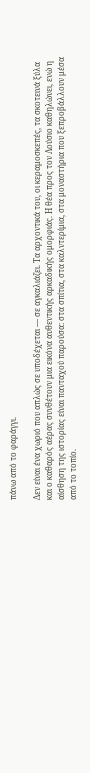πάνω από το φαράγγι.

Δεν είναι ένα χωριό που απλώς σε υποδέχεται — σε αγκαλιάζει. Τα αρχοντικά του, οι κεραμοσκεπές, τα σκοτεινά ξύλα και ο καθαρός αέρας συνθέτουν μια εικόνα αυθεντικής αρκαδικής ομορφιάς. Η θέα προς τον Λούσιο καθηλώνει, ενώ η αίσθηση της ιστορίας είναι πανταχού παρούσα: στα σπίτια, στα καλντερίμια, στα μοναστήρια που ξεπροβάλλουν μέσα από το τοπίο.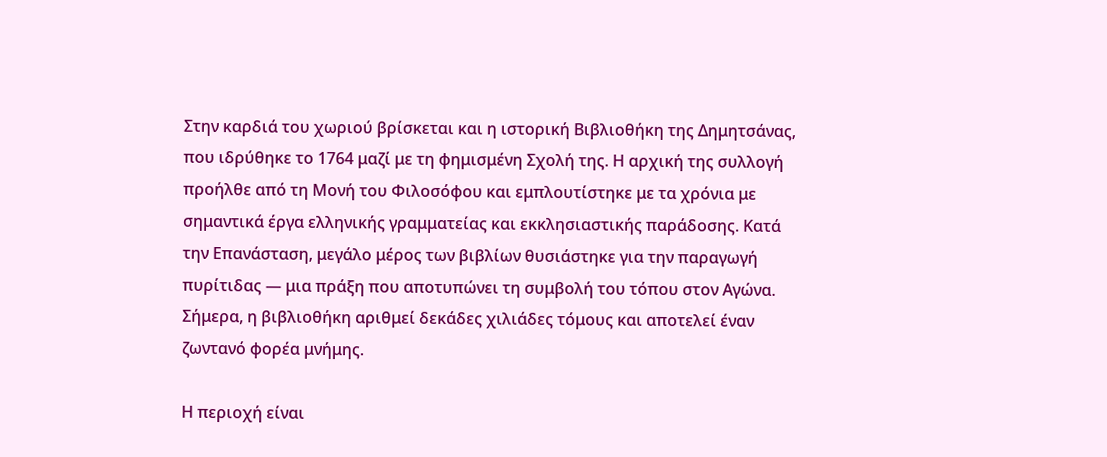Στην καρδιά του χωριού βρίσκεται και η ιστορική Βιβλιοθήκη της Δημητσάνας, που ιδρύθηκε το 1764 μαζί με τη φημισμένη Σχολή της. Η αρχική της συλλογή προήλθε από τη Μονή του Φιλοσόφου και εμπλουτίστηκε με τα χρόνια με σημαντικά έργα ελληνικής γραμματείας και εκκλησιαστικής παράδοσης. Κατά την Επανάσταση, μεγάλο μέρος των βιβλίων θυσιάστηκε για την παραγωγή πυρίτιδας — μια πράξη που αποτυπώνει τη συμβολή του τόπου στον Αγώνα. Σήμερα, η βιβλιοθήκη αριθμεί δεκάδες χιλιάδες τόμους και αποτελεί έναν ζωντανό φορέα μνήμης.

Η περιοχή είναι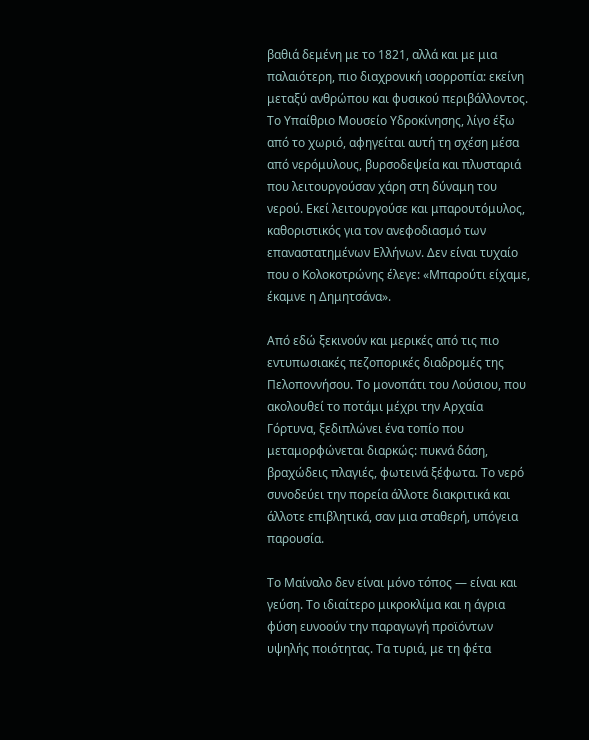βαθιά δεμένη με το 1821, αλλά και με μια παλαιότερη, πιο διαχρονική ισορροπία: εκείνη μεταξύ ανθρώπου και φυσικού περιβάλλοντος. Το Υπαίθριο Μουσείο Υδροκίνησης, λίγο έξω από το χωριό, αφηγείται αυτή τη σχέση μέσα από νερόμυλους, βυρσοδεψεία και πλυσταριά που λειτουργούσαν χάρη στη δύναμη του νερού. Εκεί λειτουργούσε και μπαρουτόμυλος, καθοριστικός για τον ανεφοδιασμό των επαναστατημένων Ελλήνων. Δεν είναι τυχαίο που ο Κολοκοτρώνης έλεγε: «Μπαρούτι είχαμε, έκαμνε η Δημητσάνα».

Από εδώ ξεκινούν και μερικές από τις πιο εντυπωσιακές πεζοπορικές διαδρομές της Πελοποννήσου. Το μονοπάτι του Λούσιου, που ακολουθεί το ποτάμι μέχρι την Αρχαία Γόρτυνα, ξεδιπλώνει ένα τοπίο που μεταμορφώνεται διαρκώς: πυκνά δάση, βραχώδεις πλαγιές, φωτεινά ξέφωτα. Το νερό συνοδεύει την πορεία άλλοτε διακριτικά και άλλοτε επιβλητικά, σαν μια σταθερή, υπόγεια παρουσία.

Το Μαίναλο δεν είναι μόνο τόπος — είναι και γεύση. Το ιδιαίτερο μικροκλίμα και η άγρια φύση ευνοούν την παραγωγή προϊόντων υψηλής ποιότητας. Τα τυριά, με τη φέτα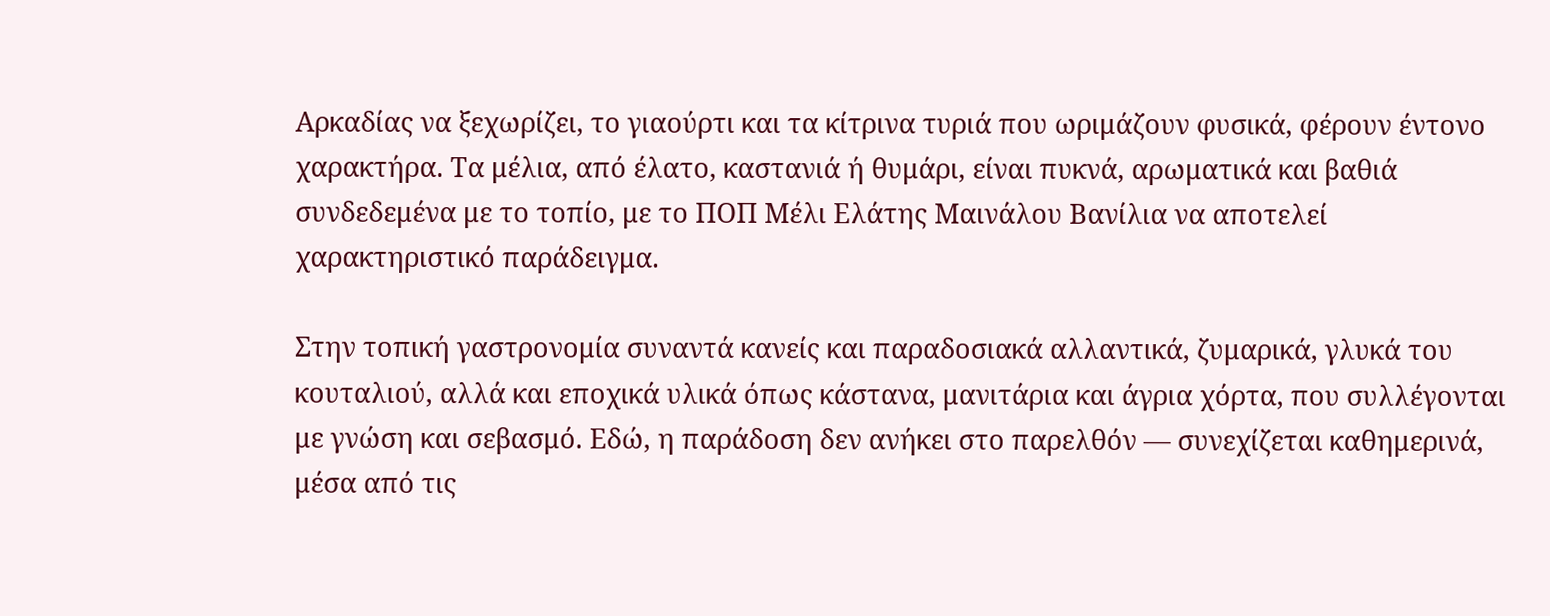Αρκαδίας να ξεχωρίζει, το γιαούρτι και τα κίτρινα τυριά που ωριμάζουν φυσικά, φέρουν έντονο χαρακτήρα. Τα μέλια, από έλατο, καστανιά ή θυμάρι, είναι πυκνά, αρωματικά και βαθιά συνδεδεμένα με το τοπίο, με το ΠΟΠ Μέλι Ελάτης Μαινάλου Βανίλια να αποτελεί χαρακτηριστικό παράδειγμα.

Στην τοπική γαστρονομία συναντά κανείς και παραδοσιακά αλλαντικά, ζυμαρικά, γλυκά του κουταλιού, αλλά και εποχικά υλικά όπως κάστανα, μανιτάρια και άγρια χόρτα, που συλλέγονται με γνώση και σεβασμό. Εδώ, η παράδοση δεν ανήκει στο παρελθόν — συνεχίζεται καθημερινά, μέσα από τις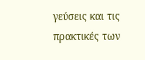γεύσεις και τις πρακτικές των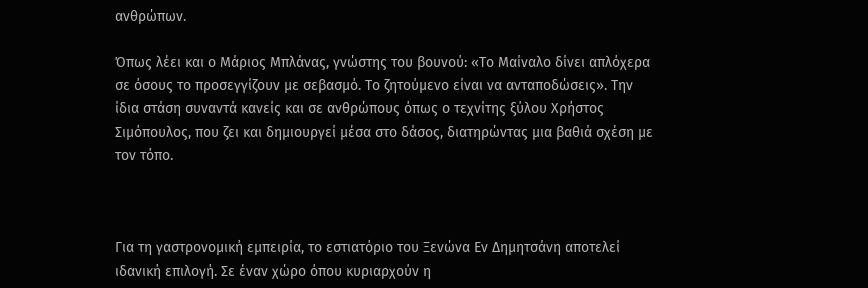ανθρώπων.

Όπως λέει και ο Μάριος Μπλάνας, γνώστης του βουνού: «Το Μαίναλο δίνει απλόχερα σε όσους το προσεγγίζουν με σεβασμό. Το ζητούμενο είναι να ανταποδώσεις». Την ίδια στάση συναντά κανείς και σε ανθρώπους όπως ο τεχνίτης ξύλου Χρήστος Σιμόπουλος, που ζει και δημιουργεί μέσα στο δάσος, διατηρώντας μια βαθιά σχέση με τον τόπο.



Για τη γαστρονομική εμπειρία, το εστιατόριο του Ξενώνα Εν Δημητσάνη αποτελεί ιδανική επιλογή. Σε έναν χώρο όπου κυριαρχούν η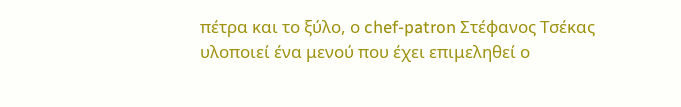πέτρα και το ξύλο, ο chef-patron Στέφανος Τσέκας υλοποιεί ένα μενού που έχει επιμεληθεί ο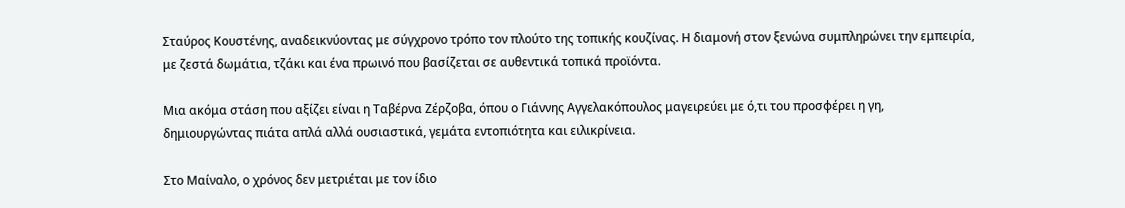Σταύρος Κουστένης, αναδεικνύοντας με σύγχρονο τρόπο τον πλούτο της τοπικής κουζίνας. Η διαμονή στον ξενώνα συμπληρώνει την εμπειρία, με ζεστά δωμάτια, τζάκι και ένα πρωινό που βασίζεται σε αυθεντικά τοπικά προϊόντα.

Μια ακόμα στάση που αξίζει είναι η Ταβέρνα Ζέρζοβα, όπου ο Γιάννης Αγγελακόπουλος μαγειρεύει με ό,τι του προσφέρει η γη, δημιουργώντας πιάτα απλά αλλά ουσιαστικά, γεμάτα εντοπιότητα και ειλικρίνεια.

Στο Μαίναλο, ο χρόνος δεν μετριέται με τον ίδιο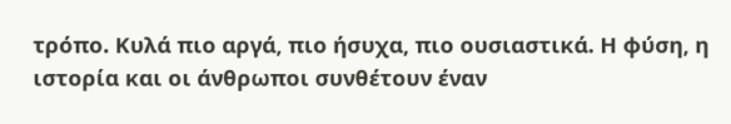τρόπο. Κυλά πιο αργά, πιο ήσυχα, πιο ουσιαστικά. Η φύση, η ιστορία και οι άνθρωποι συνθέτουν έναν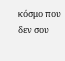κόσμο που δεν σου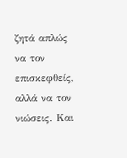ζητά απλώς να τον επισκεφθείς, αλλά να τον νιώσεις. Και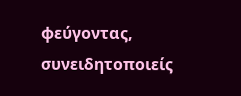φεύγοντας, συνειδητοποιείς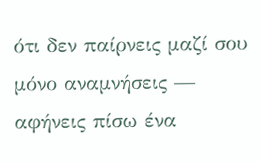ότι δεν παίρνεις μαζί σου μόνο αναμνήσεις — αφήνεις πίσω ένα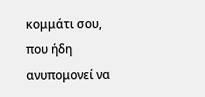κομμάτι σου, που ήδη ανυπομονεί να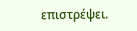επιστρέψει.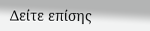Δείτε επίσης